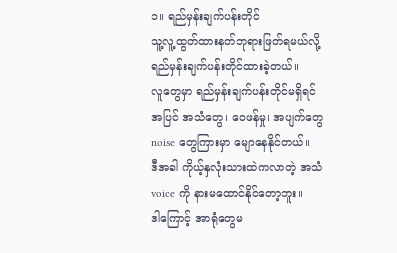၁။ ရည်မှန်းချက်ပန်းတိုင်
သူ့လူ့ထွတ်ထားနတ်ဘုရားဖြတ်ရမယ်လို့
ရည်မှန်းချက်ပန်းတိုင်ထားခဲ့တယ်။
လူတွေမှာ ရည်မှန်းချက်ပန်းတိုင်မရှိရင်
အပြင် အသံတွေ၊ ဝေဖန်မှု၊ အပျက်တွေ
noise တွေကြားမှာ မျောနေနိုင်တယ်။
ဒီအခါ ကိုယ့်နှလုံးသားထဲကလာတဲ့ အသံ
voice ကို နားမထောင်နိုင်တော့ဘူး။
ဒါကြောင့် အာရုံတွေမ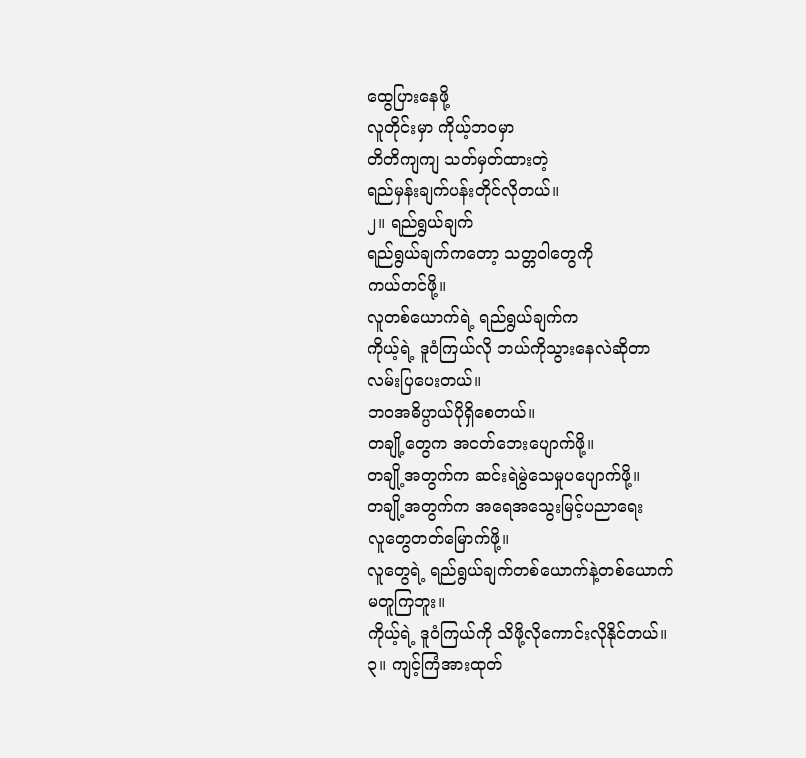ထွေပြားနေဖို့
လူတိုင်းမှာ ကိုယ့်ဘဝမှာ
တိတိကျကျ သတ်မှတ်ထားတဲ့
ရည်မှန်းချက်ပန်းတိုင်လိုတယ်။
၂။ ရည်ရွယ်ချက်
ရည်ရွယ်ချက်ကတော့ သတ္တဝါတွေကို
ကယ်တင်ဖို့။
လူတစ်ယောက်ရဲ့ ရည်ရွယ်ချက်က
ကိုယ့်ရဲ့ ဒူဝံကြယ်လို ဘယ်ကိုသွားနေလဲဆိုတာ
လမ်းပြပေးတယ်။
ဘဝအဓိပ္ပာယ်ပိုရှိစေတယ်။
တချို့တွေက အငတ်ဘေးပျောက်ဖို့။
တချို့အတွက်က ဆင်းရဲမွဲသေမှုပပျောက်ဖို့။
တချို့အတွက်က အရေအသွေးမြင့်ပညာရေး
လူတွေတတ်မြောက်ဖို့။
လူတွေရဲ့ ရည်ရွယ်ချက်တစ်ယောက်နဲ့တစ်ယောက်
မတူကြဘူး။
ကိုယ့်ရဲ့ ဒူဝံကြယ်ကို သိဖို့လိုကောင်းလိုနိုင်တယ်။
၃။ ကျင့်ကြံအားထုတ်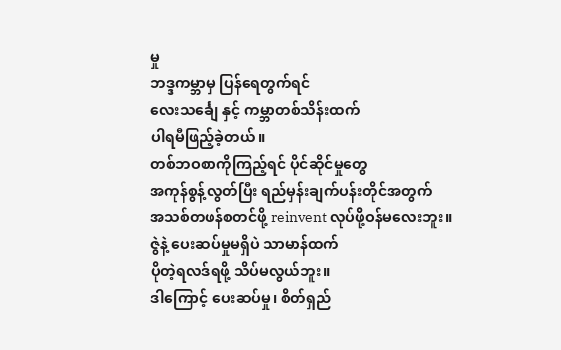မှု
ဘဒ္ဒကမ္ဘာမှ ပြန်ရေတွက်ရင်
လေးသင်္ချေ နှင့် ကမ္ဘာတစ်သိန်းထက်
ပါရမီဖြည့်ခဲ့တယ်။
တစ်ဘဝစာကိုကြည့်ရင် ပိုင်ဆိုင်မှုတွေ
အကုန်စွန့်လွတ်ပြီး ရည်မှန်းချက်ပန်းတိုင်အတွက်
အသစ်တဖန်စတင်ဖို့ reinvent လုပ်ဖို့ဝန်မလေးဘူး။
ဇွဲနဲ့ ပေးဆပ်မှုမရှိပဲ သာမာန်ထက်
ပိုတဲ့ရလဒ်ရဖို့ သိပ်မလွယ်ဘူး။
ဒါကြောင့် ပေးဆပ်မှု၊ စိတ်ရှည်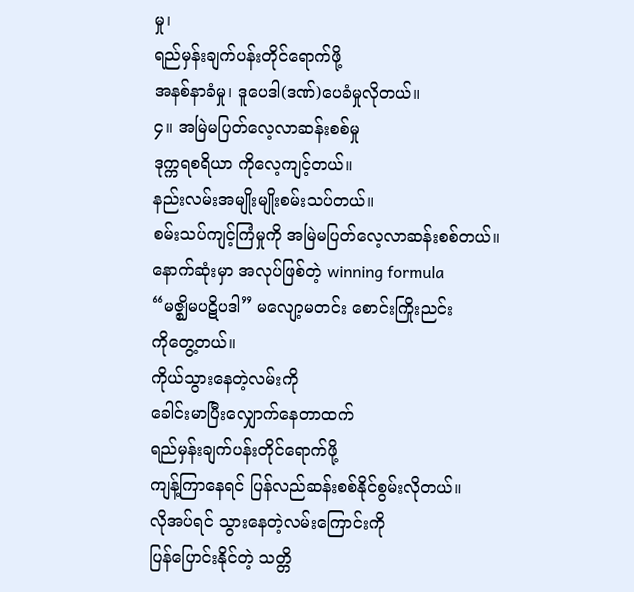မှု၊
ရည်မှန်းချက်ပန်းတိုင်ရောက်ဖို့
အနစ်နာခံမှု၊ ဒူပေဒါ(ဒဏ်)ပေခံမှုလိုတယ်။
၄။ အမြဲမပြတ်လေ့လာဆန်းစစ်မှု
ဒုက္ကရစရိယာ ကိုလေ့ကျင့်တယ်။
နည်းလမ်းအမျိုးမျိုးစမ်းသပ်တယ်။
စမ်းသပ်ကျင့်ကြံမှုကို အမြဲမပြတ်လေ့လာဆန်းစစ်တယ်။
နောက်ဆုံးမှာ အလုပ်ဖြစ်တဲ့ winning formula
“မဇ္ဈိမပဋိပဒါ” မလျော့မတင်း စောင်းကြိုးညင်း
ကိုတွေ့တယ်။
ကိုယ်သွားနေတဲ့လမ်းကို
ခေါင်းမာပြီးလျှောက်နေတာထက်
ရည်မှန်းချက်ပန်းတိုင်ရောက်ဖို့
ကျန့်ကြာနေရင် ပြန်လည်ဆန်းစစ်နိုင်စွမ်းလိုတယ်။
လိုအပ်ရင် သွားနေတဲ့လမ်းကြောင်းကို
ပြန်ပြောင်းနိုင်တဲ့ သတ္တိ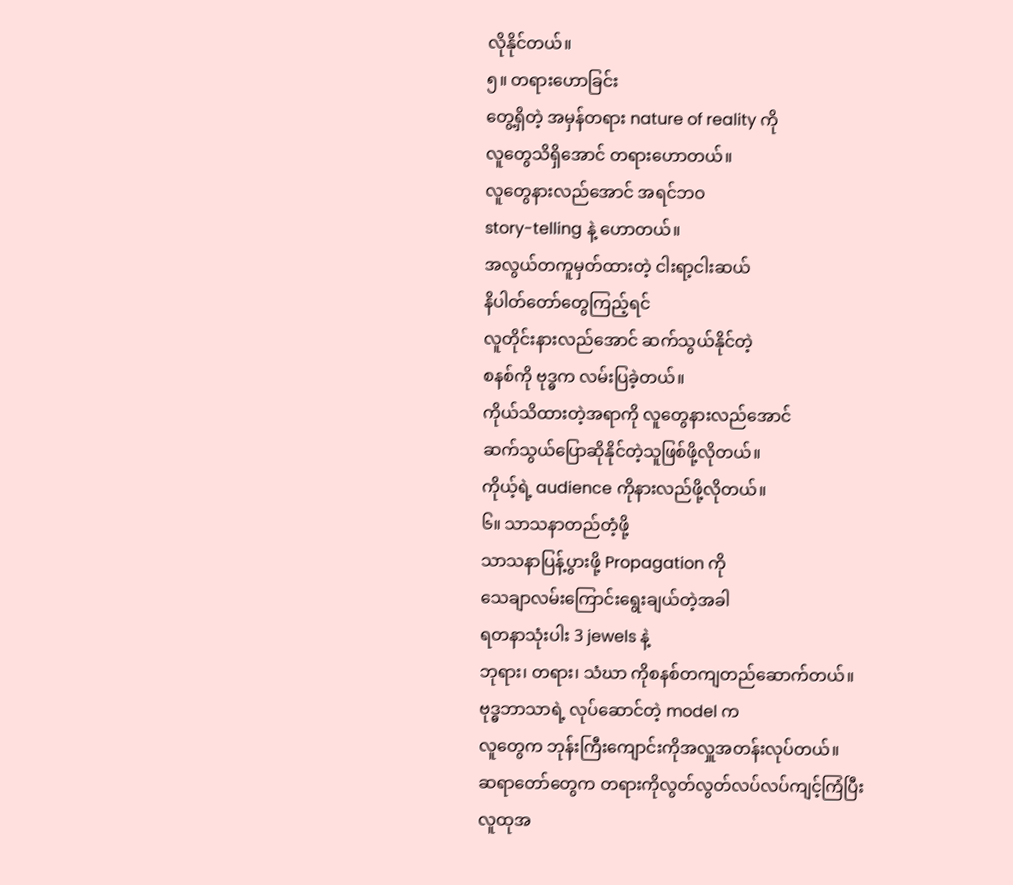လိုနိုင်တယ်။
၅။ တရားဟောခြင်း
တွေ့ရှိတဲ့ အမှန်တရား nature of reality ကို
လူတွေသိရှိအောင် တရားဟောတယ်။
လူတွေနားလည်အောင် အရင်ဘဝ
story-telling နဲ့ ဟောတယ်။
အလွယ်တကူမှတ်ထားတဲ့ ငါးရာ့ငါးဆယ်
နိပါတ်တော်တွေကြည့်ရင်
လူတိုင်းနားလည်အောင် ဆက်သွယ်နိုင်တဲ့
စနစ်ကို ဗုဒ္ဓက လမ်းပြခဲ့တယ်။
ကိုယ်သိထားတဲ့အရာကို လူတွေနားလည်အောင်
ဆက်သွယ်ပြောဆိုနိုင်တဲ့သူဖြစ်ဖို့လိုတယ်။
ကိုယ့်ရဲ့ audience ကိုနားလည်ဖို့လိုတယ်။
၆။ သာသနာတည်တံ့ဖို့
သာသနာပြန့်ပွားဖို့ Propagation ကို
သေချာလမ်းကြောင်းရွေးချယ်တဲ့အခါ
ရတနာသုံးပါး 3 jewels နဲ့
ဘုရား၊ တရား၊ သံဃာ ကိုစနစ်တကျတည်ဆောက်တယ်။
ဗုဒ္ဓဘာသာရဲ့ လုပ်ဆောင်တဲ့ model က
လူတွေက ဘုန်းကြီးကျောင်းကိုအလှူအတန်းလုပ်တယ်။
ဆရာတော်တွေက တရားကိုလွတ်လွတ်လပ်လပ်ကျင့်ကြံပြီး
လူထုအ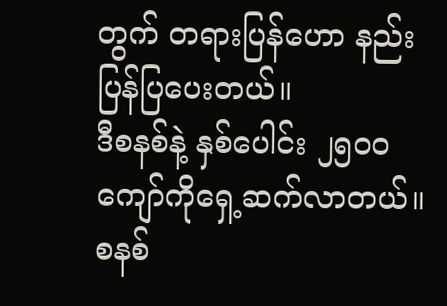တွက် တရားပြန်ဟော နည်းပြန်ပြပေးတယ်။
ဒီစနစ်နဲ့ နှစ်ပေါင်း ၂၅၀၀ ကျော်ကိုရှေ့ဆက်လာတယ်။
စနစ်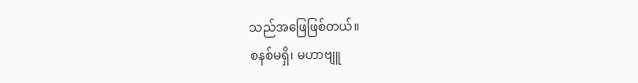သည်အဖြေဖြစ်တယ်။
စနစ်မရှိ၊ မဟာဗျူ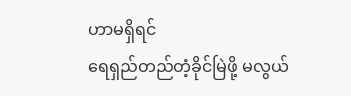ဟာမရှိရင်
ရေရှည်တည်တံ့ခိုင်မြဲဖို့ မလွယ်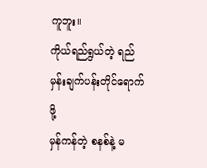ကူဘူး။
ကိုယ်ရည်ရွယ်တဲ့ ရည်မှန်းချက်ပန်းတိုင်ရောက်ဖို့
မှန်ကန်တဲ့ စနစ်နဲ့ မ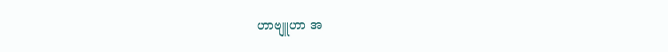ဟာဗျူဟာ အ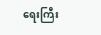ရေးကြီး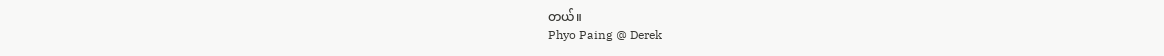တယ်။
Phyo Paing @ Derek